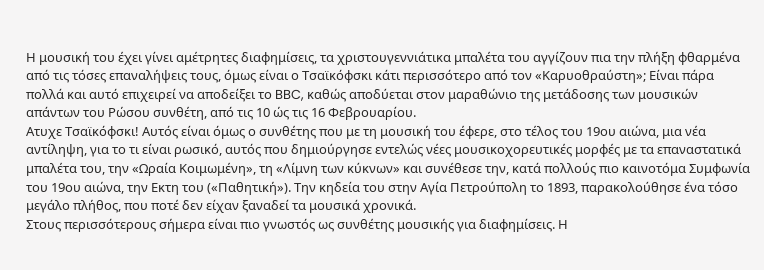Η μουσική του έχει γίνει αμέτρητες διαφημίσεις, τα χριστουγεννιάτικα μπαλέτα του αγγίζουν πια την πλήξη φθαρμένα από τις τόσες επαναλήψεις τους, όμως είναι ο Τσαϊκόφσκι κάτι περισσότερο από τον «Καρυοθραύστη»; Είναι πάρα πολλά και αυτό επιχειρεί να αποδείξει το BBC, καθώς αποδύεται στον μαραθώνιο της μετάδοσης των μουσικών απάντων του Ρώσου συνθέτη, από τις 10 ώς τις 16 Φεβρουαρίου.
Ατυχε Τσαϊκόφσκι! Αυτός είναι όμως ο συνθέτης που με τη μουσική του έφερε, στο τέλος του 19ου αιώνα, μια νέα αντίληψη, για το τι είναι ρωσικό, αυτός που δημιούργησε εντελώς νέες μουσικοχορευτικές μορφές με τα επαναστατικά μπαλέτα του, την «Ωραία Κοιμωμένη», τη «Λίμνη των κύκνων» και συνέθεσε την, κατά πολλούς πιο καινοτόμα Συμφωνία του 19ου αιώνα, την Εκτη του («Παθητική»). Την κηδεία του στην Αγία Πετρούπολη το 1893, παρακολούθησε ένα τόσο μεγάλο πλήθος, που ποτέ δεν είχαν ξαναδεί τα μουσικά χρονικά.
Στους περισσότερους σήμερα είναι πιο γνωστός ως συνθέτης μουσικής για διαφημίσεις. Η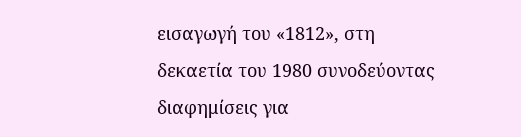εισαγωγή του «1812», στη δεκαετία του 1980 συνοδεύοντας διαφημίσεις για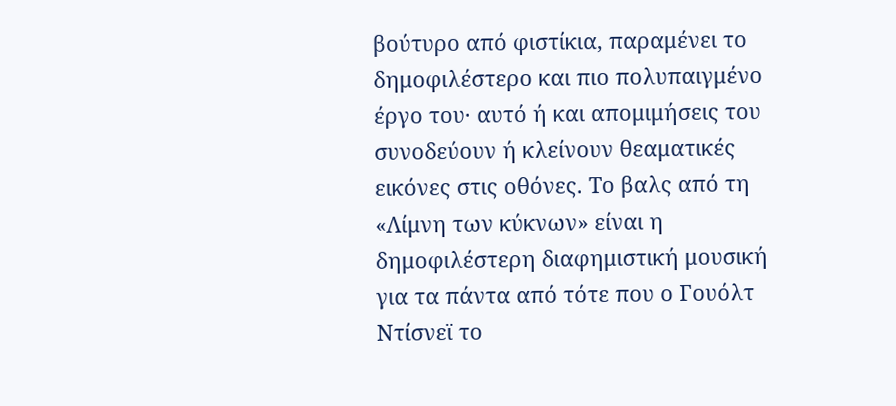βούτυρο από φιστίκια, παραμένει το δημοφιλέστερο και πιο πολυπαιγμένο έργο του· αυτό ή και απομιμήσεις του συνοδεύουν ή κλείνουν θεαματικές εικόνες στις οθόνες. Το βαλς από τη «Λίμνη των κύκνων» είναι η δημοφιλέστερη διαφημιστική μουσική για τα πάντα από τότε που ο Γουόλτ Ντίσνεϊ το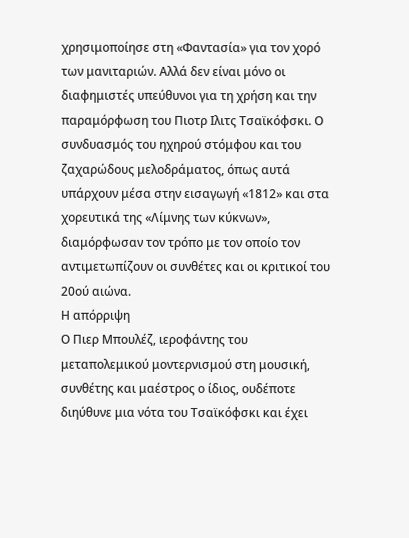χρησιμοποίησε στη «Φαντασία» για τον χορό των μανιταριών. Αλλά δεν είναι μόνο οι διαφημιστές υπεύθυνοι για τη χρήση και την παραμόρφωση του Πιοτρ Ιλιτς Τσαϊκόφσκι. Ο συνδυασμός του ηχηρού στόμφου και του ζαχαρώδους μελοδράματος, όπως αυτά υπάρχουν μέσα στην εισαγωγή «1812» και στα χορευτικά της «Λίμνης των κύκνων», διαμόρφωσαν τον τρόπο με τον οποίο τον αντιμετωπίζουν οι συνθέτες και οι κριτικοί του 20ού αιώνα.
Η απόρριψη
Ο Πιερ Μπουλέζ, ιεροφάντης του μεταπολεμικού μοντερνισμού στη μουσική, συνθέτης και μαέστρος ο ίδιος, ουδέποτε διηύθυνε μια νότα του Τσαϊκόφσκι και έχει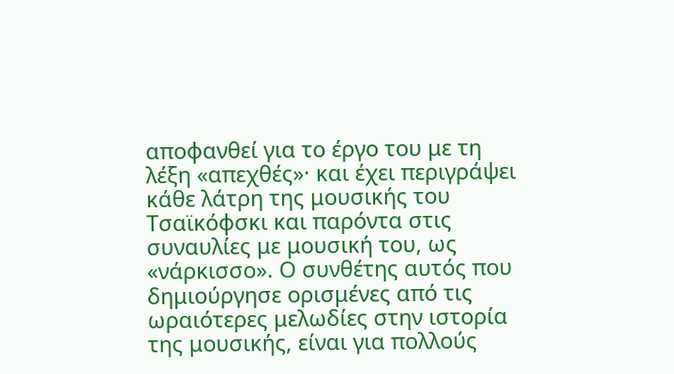αποφανθεί για το έργο του με τη λέξη «απεχθές»· και έχει περιγράψει κάθε λάτρη της μουσικής του Τσαϊκόφσκι και παρόντα στις συναυλίες με μουσική του, ως «νάρκισσο». Ο συνθέτης αυτός που δημιούργησε ορισμένες από τις ωραιότερες μελωδίες στην ιστορία της μουσικής, είναι για πολλούς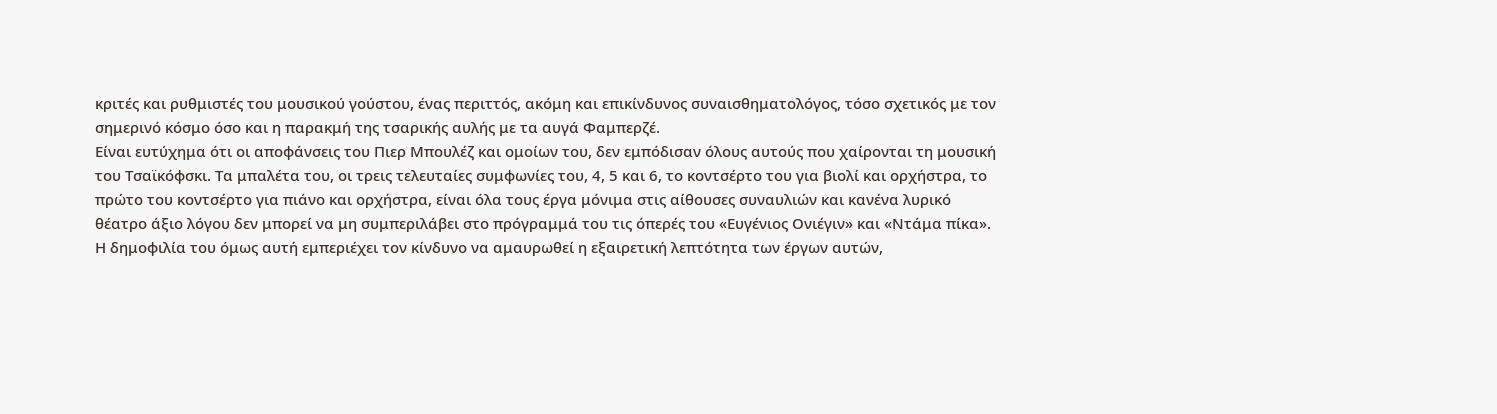κριτές και ρυθμιστές του μουσικού γούστου, ένας περιττός, ακόμη και επικίνδυνος συναισθηματολόγος, τόσο σχετικός με τον σημερινό κόσμο όσο και η παρακμή της τσαρικής αυλής με τα αυγά Φαμπερζέ.
Είναι ευτύχημα ότι οι αποφάνσεις του Πιερ Μπουλέζ και ομοίων του, δεν εμπόδισαν όλους αυτούς που χαίρονται τη μουσική του Τσαϊκόφσκι. Τα μπαλέτα του, οι τρεις τελευταίες συμφωνίες του, 4, 5 και 6, το κοντσέρτο του για βιολί και ορχήστρα, το πρώτο του κοντσέρτο για πιάνο και ορχήστρα, είναι όλα τους έργα μόνιμα στις αίθουσες συναυλιών και κανένα λυρικό θέατρο άξιο λόγου δεν μπορεί να μη συμπεριλάβει στο πρόγραμμά του τις όπερές του «Ευγένιος Ονιέγιν» και «Ντάμα πίκα». Η δημοφιλία του όμως αυτή εμπεριέχει τον κίνδυνο να αμαυρωθεί η εξαιρετική λεπτότητα των έργων αυτών,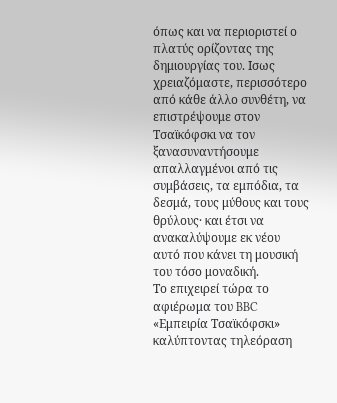όπως και να περιοριστεί ο πλατύς ορίζοντας της δημιουργίας του. Ισως χρειαζόμαστε, περισσότερο από κάθε άλλο συνθέτη, να επιστρέψουμε στον Τσαϊκόφσκι να τον ξανασυναντήσουμε απαλλαγμένοι από τις συμβάσεις, τα εμπόδια, τα δεσμά, τους μύθους και τους θρύλους· και έτσι να ανακαλύψουμε εκ νέου αυτό που κάνει τη μουσική του τόσο μοναδική.
Το επιχειρεί τώρα το αφιέρωμα του BBC «Εμπειρία Τσαϊκόφσκι» καλύπτοντας τηλεόραση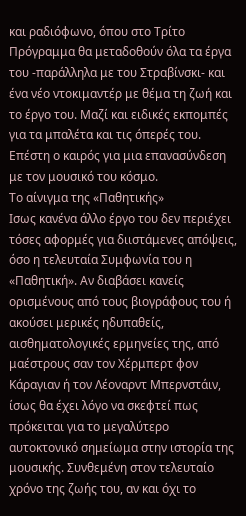και ραδιόφωνο, όπου στο Τρίτο Πρόγραμμα θα μεταδοθούν όλα τα έργα του -παράλληλα με του Στραβίνσκι- και ένα νέο ντοκιμαντέρ με θέμα τη ζωή και το έργο του. Μαζί και ειδικές εκπομπές για τα μπαλέτα και τις όπερές του. Επέστη ο καιρός για μια επανασύνδεση με τον μουσικό του κόσμο.
Το αίνιγμα της «Παθητικής»
Ισως κανένα άλλο έργο του δεν περιέχει τόσες αφορμές για διιστάμενες απόψεις, όσο η τελευταία Συμφωνία του η «Παθητική». Αν διαβάσει κανείς ορισμένους από τους βιογράφους του ή ακούσει μερικές ηδυπαθείς, αισθηματολογικές ερμηνείες της, από μαέστρους σαν τον Χέρμπερτ φον Κάραγιαν ή τον Λέοναρντ Μπερνστάιν, ίσως θα έχει λόγο να σκεφτεί πως πρόκειται για το μεγαλύτερο αυτοκτονικό σημείωμα στην ιστορία της μουσικής. Συνθεμένη στον τελευταίο χρόνο της ζωής του, αν και όχι το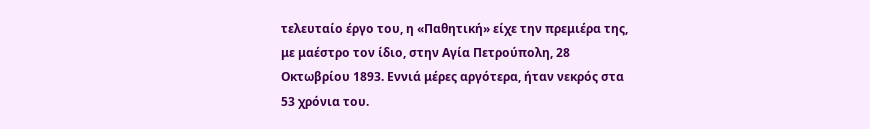τελευταίο έργο του, η «Παθητική» είχε την πρεμιέρα της, με μαέστρο τον ίδιο, στην Αγία Πετρούπολη, 28 Οκτωβρίου 1893. Εννιά μέρες αργότερα, ήταν νεκρός στα 53 χρόνια του.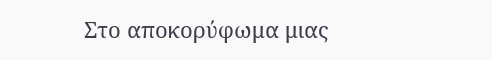Στο αποκορύφωμα μιας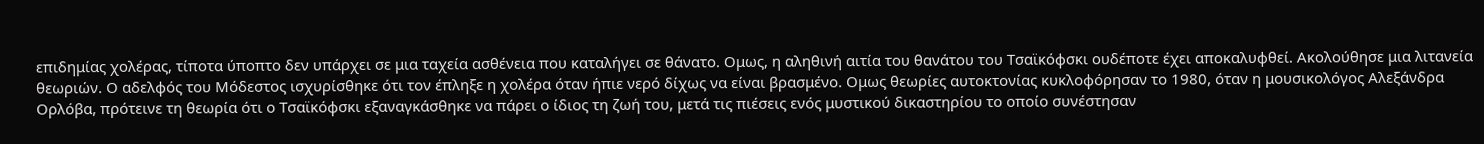επιδημίας χολέρας, τίποτα ύποπτο δεν υπάρχει σε μια ταχεία ασθένεια που καταλήγει σε θάνατο. Ομως, η αληθινή αιτία του θανάτου του Τσαϊκόφσκι ουδέποτε έχει αποκαλυφθεί. Ακολούθησε μια λιτανεία θεωριών. Ο αδελφός του Μόδεστος ισχυρίσθηκε ότι τον έπληξε η χολέρα όταν ήπιε νερό δίχως να είναι βρασμένο. Ομως θεωρίες αυτοκτονίας κυκλοφόρησαν το 1980, όταν η μουσικολόγος Αλεξάνδρα Ορλόβα, πρότεινε τη θεωρία ότι ο Τσαϊκόφσκι εξαναγκάσθηκε να πάρει ο ίδιος τη ζωή του, μετά τις πιέσεις ενός μυστικού δικαστηρίου το οποίο συνέστησαν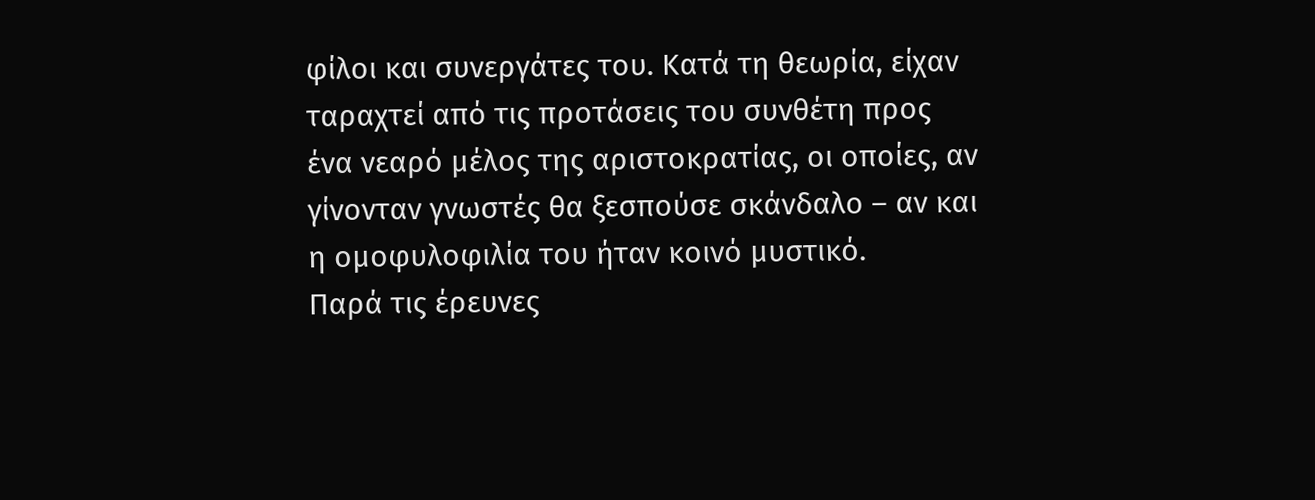φίλοι και συνεργάτες του. Κατά τη θεωρία, είχαν ταραχτεί από τις προτάσεις του συνθέτη προς ένα νεαρό μέλος της αριστοκρατίας, οι οποίες, αν γίνονταν γνωστές θα ξεσπούσε σκάνδαλο – αν και η ομοφυλοφιλία του ήταν κοινό μυστικό.
Παρά τις έρευνες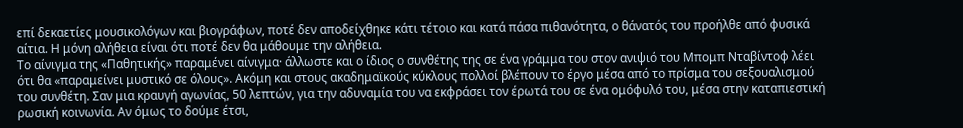επί δεκαετίες μουσικολόγων και βιογράφων, ποτέ δεν αποδείχθηκε κάτι τέτοιο και κατά πάσα πιθανότητα, ο θάνατός του προήλθε από φυσικά αίτια. Η μόνη αλήθεια είναι ότι ποτέ δεν θα μάθουμε την αλήθεια.
Το αίνιγμα της «Παθητικής» παραμένει αίνιγμα· άλλωστε και ο ίδιος ο συνθέτης της σε ένα γράμμα του στον ανιψιό του Μπομπ Νταβίντοφ λέει ότι θα «παραμείνει μυστικό σε όλους». Ακόμη και στους ακαδημαϊκούς κύκλους πολλοί βλέπουν το έργο μέσα από το πρίσμα του σεξουαλισμού του συνθέτη. Σαν μια κραυγή αγωνίας, 50 λεπτών, για την αδυναμία του να εκφράσει τον έρωτά του σε ένα ομόφυλό του, μέσα στην καταπιεστική ρωσική κοινωνία. Αν όμως το δούμε έτσι,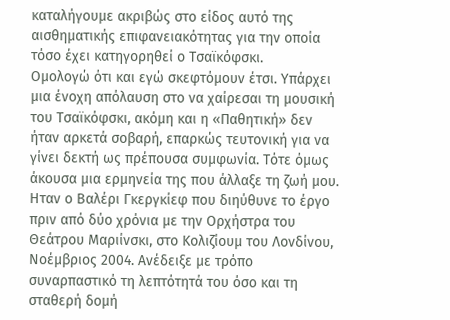καταλήγουμε ακριβώς στο είδος αυτό της αισθηματικής επιφανειακότητας για την οποία τόσο έχει κατηγορηθεί ο Τσαϊκόφσκι.
Ομολογώ ότι και εγώ σκεφτόμουν έτσι. Υπάρχει μια ένοχη απόλαυση στο να χαίρεσαι τη μουσική του Τσαϊκόφσκι, ακόμη και η «Παθητική» δεν ήταν αρκετά σοβαρή, επαρκώς τευτονική για να γίνει δεκτή ως πρέπουσα συμφωνία. Τότε όμως άκουσα μια ερμηνεία της που άλλαξε τη ζωή μου. Ηταν ο Βαλέρι Γκεργκίεφ που διηύθυνε το έργο πριν από δύο χρόνια με την Ορχήστρα του Θεάτρου Μαριίνσκι, στο Κολιζίουμ του Λονδίνου, Νοέμβριος 2004. Ανέδειξε με τρόπο συναρπαστικό τη λεπτότητά του όσο και τη σταθερή δομή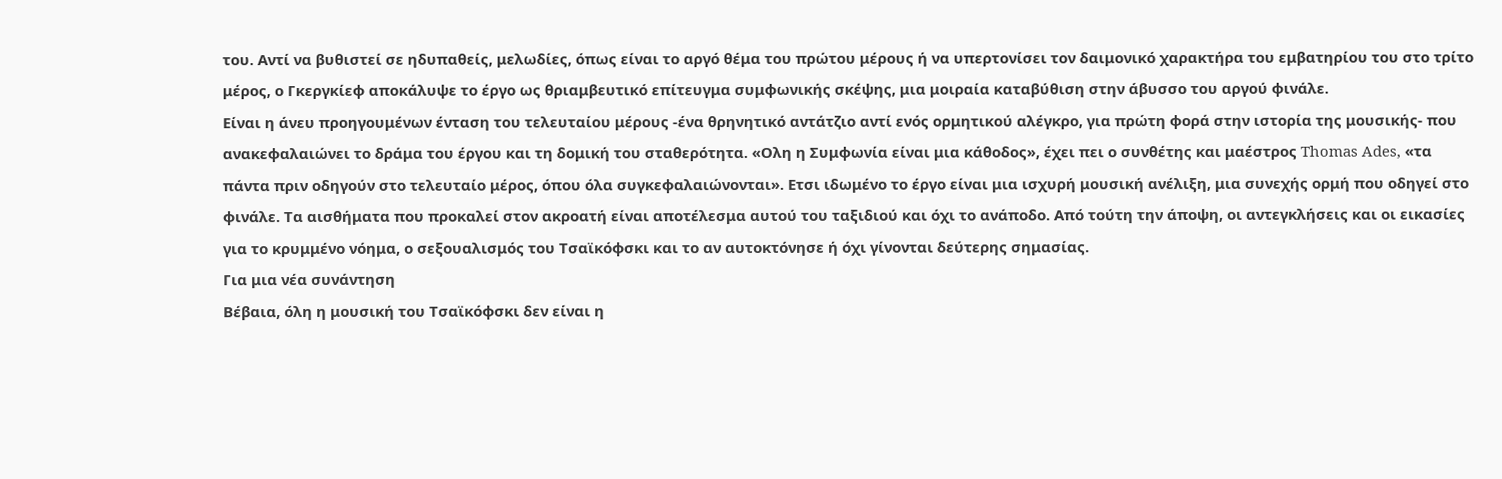του. Αντί να βυθιστεί σε ηδυπαθείς, μελωδίες, όπως είναι το αργό θέμα του πρώτου μέρους ή να υπερτονίσει τον δαιμονικό χαρακτήρα του εμβατηρίου του στο τρίτο μέρος, ο Γκεργκίεφ αποκάλυψε το έργο ως θριαμβευτικό επίτευγμα συμφωνικής σκέψης, μια μοιραία καταβύθιση στην άβυσσο του αργού φινάλε.
Είναι η άνευ προηγουμένων ένταση του τελευταίου μέρους -ένα θρηνητικό αντάτζιο αντί ενός ορμητικού αλέγκρο, για πρώτη φορά στην ιστορία της μουσικής- που ανακεφαλαιώνει το δράμα του έργου και τη δομική του σταθερότητα. «Ολη η Συμφωνία είναι μια κάθοδος», έχει πει ο συνθέτης και μαέστρος Thomas Ades, «τα πάντα πριν οδηγούν στο τελευταίο μέρος, όπου όλα συγκεφαλαιώνονται». Ετσι ιδωμένο το έργο είναι μια ισχυρή μουσική ανέλιξη, μια συνεχής ορμή που οδηγεί στο φινάλε. Τα αισθήματα που προκαλεί στον ακροατή είναι αποτέλεσμα αυτού του ταξιδιού και όχι το ανάποδο. Από τούτη την άποψη, οι αντεγκλήσεις και οι εικασίες για το κρυμμένο νόημα, ο σεξουαλισμός του Τσαϊκόφσκι και το αν αυτοκτόνησε ή όχι γίνονται δεύτερης σημασίας.
Για μια νέα συνάντηση
Βέβαια, όλη η μουσική του Τσαϊκόφσκι δεν είναι η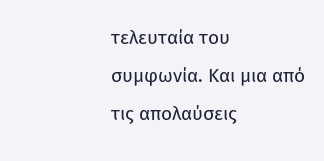τελευταία του συμφωνία. Και μια από τις απολαύσεις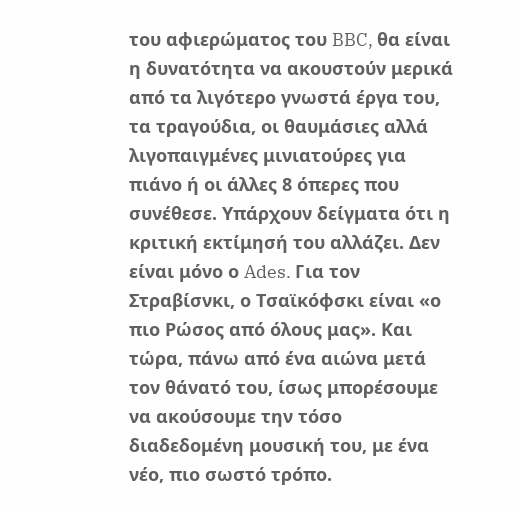του αφιερώματος του BBC, θα είναι η δυνατότητα να ακουστούν μερικά από τα λιγότερο γνωστά έργα του, τα τραγούδια, οι θαυμάσιες αλλά λιγοπαιγμένες μινιατούρες για πιάνο ή οι άλλες 8 όπερες που συνέθεσε. Υπάρχουν δείγματα ότι η κριτική εκτίμησή του αλλάζει. Δεν είναι μόνο ο Ades. Για τον Στραβίσνκι, ο Τσαϊκόφσκι είναι «ο πιο Ρώσος από όλους μας». Και τώρα, πάνω από ένα αιώνα μετά τον θάνατό του, ίσως μπορέσουμε να ακούσουμε την τόσο διαδεδομένη μουσική του, με ένα νέο, πιο σωστό τρόπο.